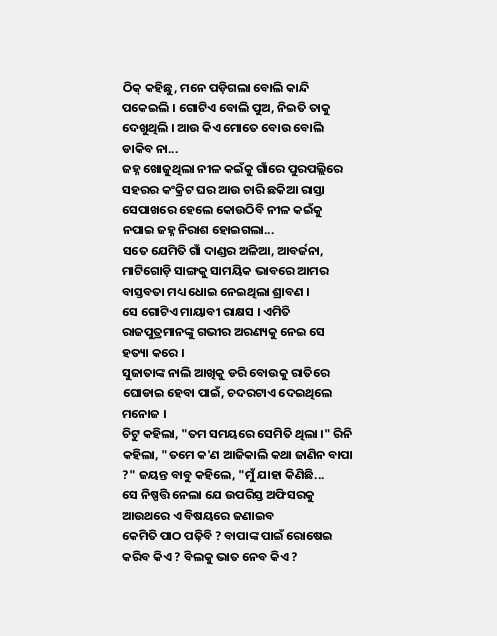ଠିକ୍ କହିଛୁ, ମନେ ପଡ଼ିଗଲା ବୋଲି କାନ୍ଦି ପକେଇଲି । ଗୋଟିଏ ବୋଲି ପୁଅ, ନିଇତି ତାକୁ ଦେଖୁଥିଲି । ଆଉ କିଏ ମୋତେ ବୋଉ ବୋଲି ଡାକିବ ନା...
ଜହ୍ନ ଖୋଜୁଥିଲା ନୀଳ କଇଁକୁ ଗାଁରେ ପୁରପଲ୍ଲିରେ ସହରର କଂକ୍ରିଟ ଘର ଆଉ ଚାରି ଛକିଆ ରାସ୍ତା ସେପାଖରେ ହେଲେ କୋଉଠିବି ନୀଳ କଇଁକୁ ନପାଇ ଜହ୍ନ ନିରାଶ ହୋଇଗଲା...
ସତେ ଯେମିତି ଗାଁ ଦାଣ୍ଡର ଅଳିଆ, ଆବର୍ଜନା, ମାଟିଗୋଡ଼ି ସାଙ୍ଗକୁ ସାମୟିକ ଭାବରେ ଆମର ବାସ୍ତବତା ମଧ୍ୟ ଧୋଇ ନେଇଥିଲା ଶ୍ରାବଣ ।
ସେ ଗୋଟିଏ ମାୟାବୀ ରାକ୍ଷସ । ଏମିତି ରାଜପୁତ୍ରମାନଙ୍କୁ ଗଭୀର ଅରଣ୍ୟକୁ ନେଇ ସେ ହତ୍ୟା କରେ ।
ସୁଜାତାଙ୍କ ନାଲି ଆଖିକୁ ଡରି ବୋଉକୁ ରାତିରେ ଘୋଡାଇ ହେବା ପାଇଁ, ଚଦରଟାଏ ଦେଇଥିଲେ ମନୋଜ ।
ଚିଟୁ କହିଲା, "ତମ ସମୟରେ ସେମିତି ଥିଲା ।" ରିନି କହିଲା, "ତମେ କ'ଣ ଆଜିକାଲି କଥା ଜାଣିନ ବାପା ?" ଜୟନ୍ତ ବାବୁ କହିଲେ, "ମୁଁ ଯାହା କିଣିଛି...
ସେ ନିଷ୍ପତ୍ତି ନେଲା ଯେ ଉପରିସ୍ତ ଅଫିସରକୁ ଆଉଥରେ ଏ ବିଷୟରେ ଜଣାଇବ
କେମିତି ପାଠ ପଢ଼ିବି ? ବାପାଙ୍କ ପାଇଁ ରୋଷେଇ କରିବ କିଏ ? ବିଲକୁ ଭାତ ନେବ କିଏ ?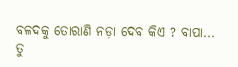ବଳଦକୁ ତୋରାଣି ନଡ଼ା ଦେବ କିଏ ? ବାପା...
ତୁ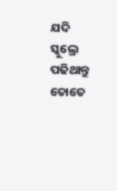ଯଦି ସ୍କୁଲ୍ରେ ପଢିଥାନ୍ତୁ ତୋତେ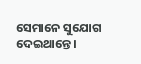ସେମାନେ ସୁଯୋଗ ଦେଇଥାନ୍ତେ ।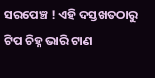ସରପେଞ୍ଚ ! ଏହି ଦସ୍ତଖତଠାରୁ ଟିପ ଚିହ୍ନ ଭାରି ଟାଣ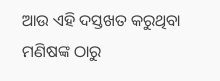ଆଉ ଏହି ଦସ୍ତଖତ କରୁଥିବା ମଣିଷଙ୍କ ଠାରୁ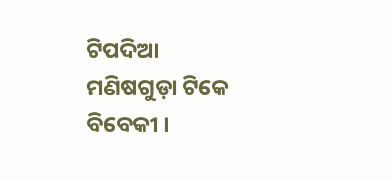ଟିପଦିଆ ମଣିଷଗୁଡ଼ା ଟିକେ ବିବେକୀ ।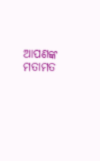ଆପଣଙ୍କ ମତାମତ